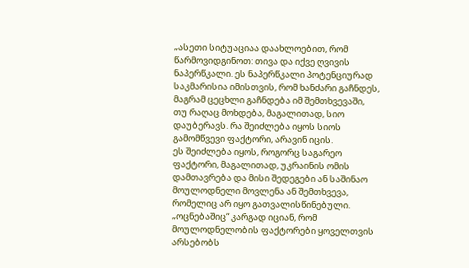„ასეთი სიტუაციაა დაახლოებით, რომ წარმოვიდგინოთ: თივა და იქვე ღვივის ნაპერწკალი. ეს ნაპერწკალი პოტენციურად საკმარისია იმისთვის, რომ ხანძარი გაჩნდეს, მაგრამ ცეცხლი გაჩნდება იმ შემთხვევაში, თუ რაღაც მოხდება, მაგალითად, სიო დაუბერავს. რა შეიძლება იყოს სიოს გამომწვევი ფაქტორი, არავინ იცის.
ეს შეიძლება იყოს, როგორც საგარეო ფაქტორი, მაგალითად, უკრაინის ომის დამთავრება და მისი შედეგები ან საშინაო მოულოდნელი მოვლენა ან შემთხვევა, რომელიც არ იყო გათვალისწინებული. „ოცნებაშიც“ კარგად იციან, რომ მოულოდნელობის ფაქტორები ყოველთვის არსებობს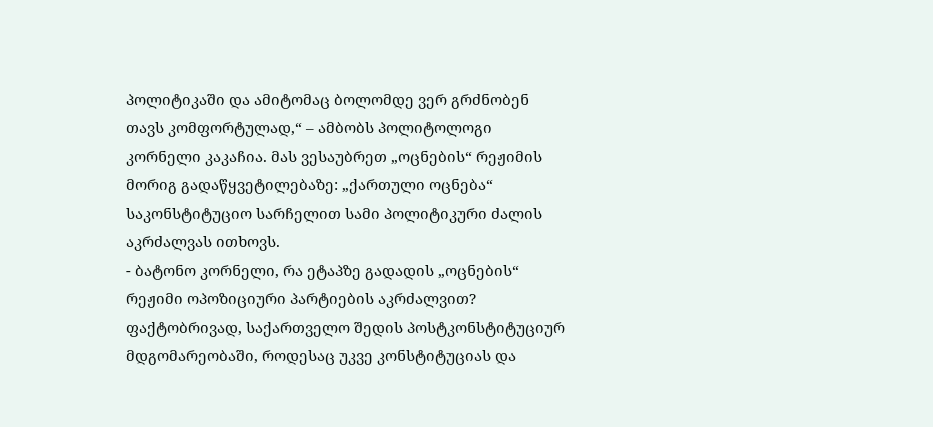პოლიტიკაში და ამიტომაც ბოლომდე ვერ გრძნობენ თავს კომფორტულად,“ – ამბობს პოლიტოლოგი კორნელი კაკაჩია. მას ვესაუბრეთ „ოცნების“ რეჟიმის მორიგ გადაწყვეტილებაზე: „ქართული ოცნება“ საკონსტიტუციო სარჩელით სამი პოლიტიკური ძალის აკრძალვას ითხოვს.
- ბატონო კორნელი, რა ეტაპზე გადადის „ოცნების“ რეჟიმი ოპოზიციური პარტიების აკრძალვით?
ფაქტობრივად, საქართველო შედის პოსტკონსტიტუციურ მდგომარეობაში, როდესაც უკვე კონსტიტუციას და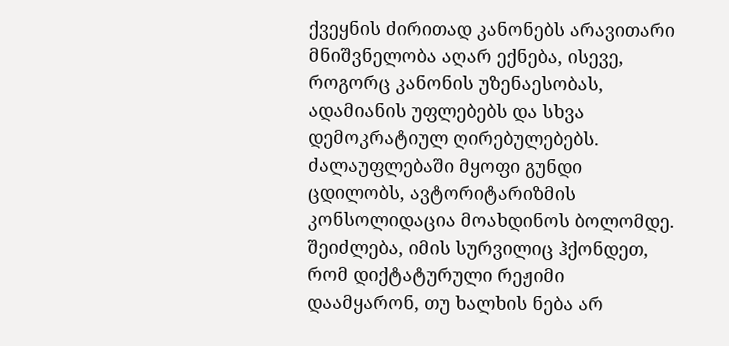ქვეყნის ძირითად კანონებს არავითარი მნიშვნელობა აღარ ექნება, ისევე, როგორც კანონის უზენაესობას, ადამიანის უფლებებს და სხვა დემოკრატიულ ღირებულებებს. ძალაუფლებაში მყოფი გუნდი ცდილობს, ავტორიტარიზმის კონსოლიდაცია მოახდინოს ბოლომდე.
შეიძლება, იმის სურვილიც ჰქონდეთ, რომ დიქტატურული რეჟიმი დაამყარონ, თუ ხალხის ნება არ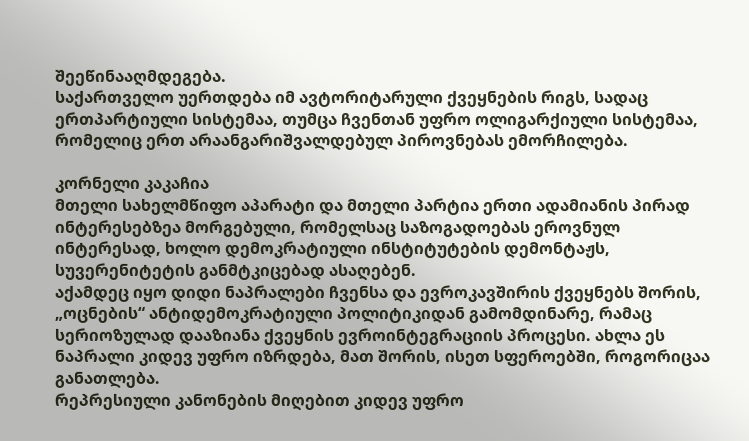შეეწინააღმდეგება.
საქართველო უერთდება იმ ავტორიტარული ქვეყნების რიგს, სადაც ერთპარტიული სისტემაა, თუმცა ჩვენთან უფრო ოლიგარქიული სისტემაა, რომელიც ერთ არაანგარიშვალდებულ პიროვნებას ემორჩილება.

კორნელი კაკაჩია
მთელი სახელმწიფო აპარატი და მთელი პარტია ერთი ადამიანის პირად ინტერესებზეა მორგებული, რომელსაც საზოგადოებას ეროვნულ ინტერესად, ხოლო დემოკრატიული ინსტიტუტების დემონტაჟს, სუვერენიტეტის განმტკიცებად ასაღებენ.
აქამდეც იყო დიდი ნაპრალები ჩვენსა და ევროკავშირის ქვეყნებს შორის, „ოცნების“ ანტიდემოკრატიული პოლიტიკიდან გამომდინარე, რამაც სერიოზულად დააზიანა ქვეყნის ევროინტეგრაციის პროცესი. ახლა ეს ნაპრალი კიდევ უფრო იზრდება, მათ შორის, ისეთ სფეროებში, როგორიცაა განათლება.
რეპრესიული კანონების მიღებით კიდევ უფრო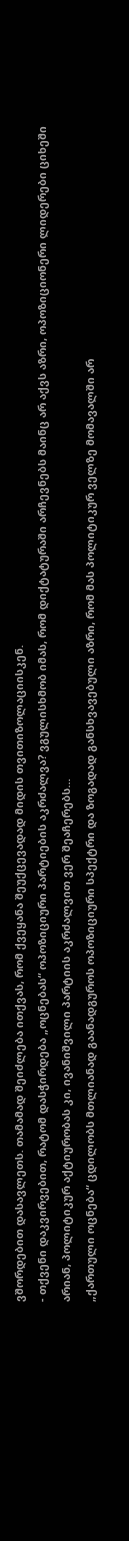ვშორდებით დასავლეთს. თამამად შეიძლება ითქვას, რომ ქვეყანა შეუქცევადად მიდის თვითიზოლაციისკენ.
- თქვენი დაკვირვებით, რატომ დასჭირდება „ოცნებას“ ოპოზიციური პარტიების აკრძალვა? ვგულისხმობ იმას, რომ დიქტატურაში არჩევნებს მაინც არ აქვს აზრი, ოპოზიციონერი ლიდერები ციხეში არიან, პოლიტიკურ აქტიურობას კი, ივანიშვილი პარტიის აკრძალვით ვერ შეაჩერებს…
„ქართული ოცნება“ ცდილობს მთლიანად გაანადგუროს ოპოზიციური სპექტრი და ზოგადად განსხვავებული აზრი, რომ მას პოლიტიკურ ველზე მომავალში არ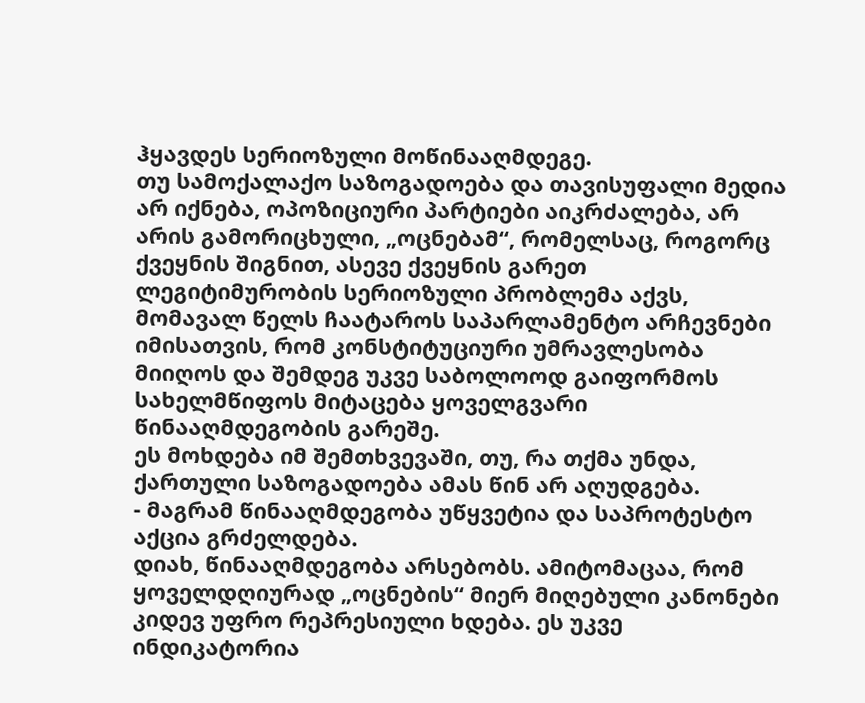ჰყავდეს სერიოზული მოწინააღმდეგე.
თუ სამოქალაქო საზოგადოება და თავისუფალი მედია არ იქნება, ოპოზიციური პარტიები აიკრძალება, არ არის გამორიცხული, „ოცნებამ“, რომელსაც, როგორც ქვეყნის შიგნით, ასევე ქვეყნის გარეთ ლეგიტიმურობის სერიოზული პრობლემა აქვს, მომავალ წელს ჩაატაროს საპარლამენტო არჩევნები იმისათვის, რომ კონსტიტუციური უმრავლესობა მიიღოს და შემდეგ უკვე საბოლოოდ გაიფორმოს სახელმწიფოს მიტაცება ყოველგვარი წინააღმდეგობის გარეშე.
ეს მოხდება იმ შემთხვევაში, თუ, რა თქმა უნდა, ქართული საზოგადოება ამას წინ არ აღუდგება.
- მაგრამ წინააღმდეგობა უწყვეტია და საპროტესტო აქცია გრძელდება.
დიახ, წინააღმდეგობა არსებობს. ამიტომაცაა, რომ ყოველდღიურად „ოცნების“ მიერ მიღებული კანონები კიდევ უფრო რეპრესიული ხდება. ეს უკვე ინდიკატორია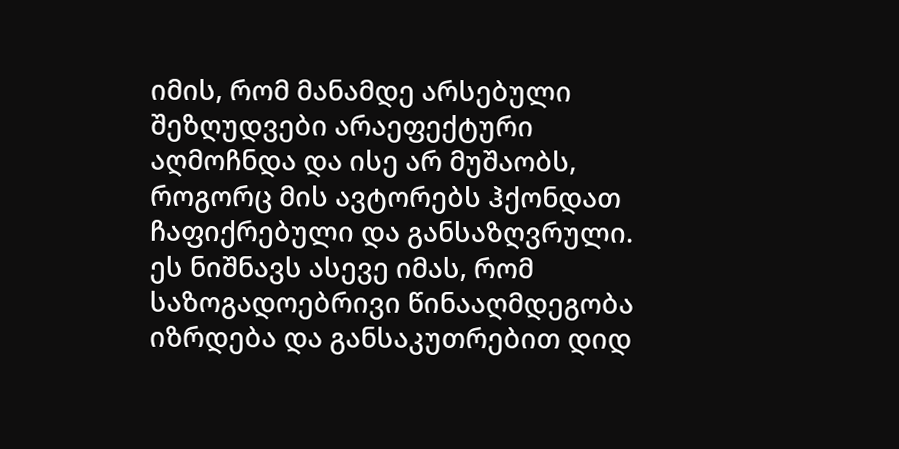იმის, რომ მანამდე არსებული შეზღუდვები არაეფექტური აღმოჩნდა და ისე არ მუშაობს, როგორც მის ავტორებს ჰქონდათ ჩაფიქრებული და განსაზღვრული.
ეს ნიშნავს ასევე იმას, რომ საზოგადოებრივი წინააღმდეგობა იზრდება და განსაკუთრებით დიდ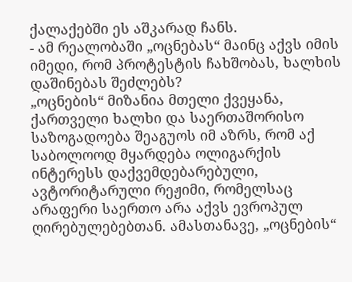ქალაქებში ეს აშკარად ჩანს.
- ამ რეალობაში „ოცნებას“ მაინც აქვს იმის იმედი, რომ პროტესტის ჩახშობას, ხალხის დაშინებას შეძლებს?
„ოცნების“ მიზანია მთელი ქვეყანა, ქართველი ხალხი და საერთაშორისო საზოგადოება შეაგუოს იმ აზრს, რომ აქ საბოლოოდ მყარდება ოლიგარქის ინტერესს დაქვემდებარებული, ავტორიტარული რეჟიმი, რომელსაც არაფერი საერთო არა აქვს ევროპულ ღირებულებებთან. ამასთანავე, „ოცნების“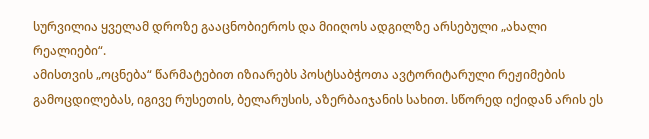სურვილია ყველამ დროზე გააცნობიეროს და მიიღოს ადგილზე არსებული „ახალი რეალიები“.
ამისთვის „ოცნება“ წარმატებით იზიარებს პოსტსაბჭოთა ავტორიტარული რეჟიმების გამოცდილებას, იგივე რუსეთის, ბელარუსის, აზერბაიჯანის სახით. სწორედ იქიდან არის ეს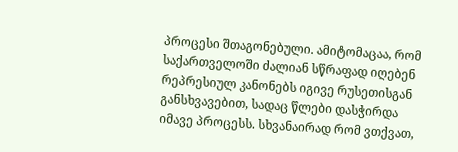პროცესი შთაგონებული. ამიტომაცაა, რომ საქართველოში ძალიან სწრაფად იღებენ რეპრესიულ კანონებს იგივე რუსეთისგან განსხვავებით, სადაც წლები დასჭირდა იმავე პროცესს. სხვანაირად რომ ვთქვათ,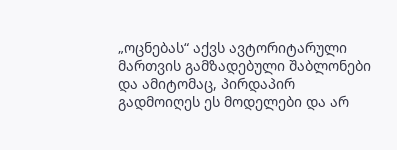„ოცნებას“ აქვს ავტორიტარული მართვის გამზადებული შაბლონები და ამიტომაც, პირდაპირ გადმოიღეს ეს მოდელები და არ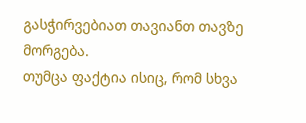გასჭირვებიათ თავიანთ თავზე მორგება.
თუმცა ფაქტია ისიც, რომ სხვა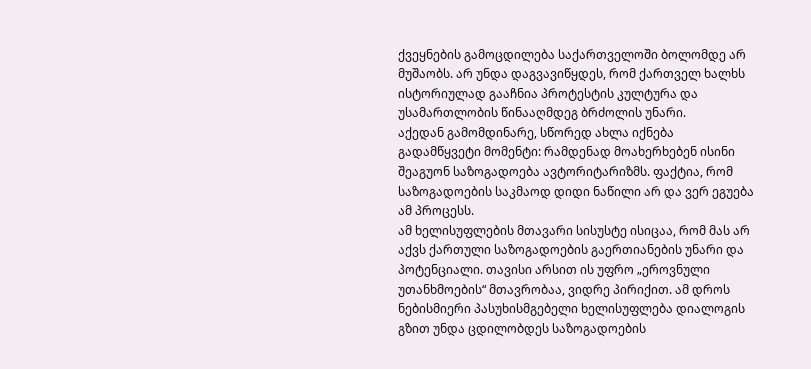ქვეყნების გამოცდილება საქართველოში ბოლომდე არ მუშაობს. არ უნდა დაგვავიწყდეს, რომ ქართველ ხალხს ისტორიულად გააჩნია პროტესტის კულტურა და უსამართლობის წინააღმდეგ ბრძოლის უნარი.
აქედან გამომდინარე, სწორედ ახლა იქნება გადამწყვეტი მომენტი: რამდენად მოახერხებენ ისინი შეაგუონ საზოგადოება ავტორიტარიზმს. ფაქტია, რომ საზოგადოების საკმაოდ დიდი ნაწილი არ და ვერ ეგუება ამ პროცესს.
ამ ხელისუფლების მთავარი სისუსტე ისიცაა, რომ მას არ აქვს ქართული საზოგადოების გაერთიანების უნარი და პოტენციალი. თავისი არსით ის უფრო „ეროვნული უთანხმოების“ მთავრობაა, ვიდრე პირიქით. ამ დროს ნებისმიერი პასუხისმგებელი ხელისუფლება დიალოგის გზით უნდა ცდილობდეს საზოგადოების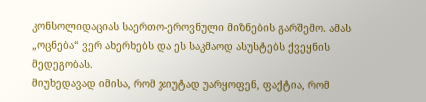კონსოლიდაციას საერთო-ეროვნული მიზნების გარშემო. ამას „ოცნება“ ვერ ახერხებს და ეს საკმაოდ ასუსტებს ქვეყნის მედეგობას.
მიუხედავად იმისა, რომ ჯიუტად უარყოფენ, ფაქტია, რომ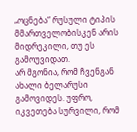„ოცნება“ რუსული ტიპის მმართველობისკენ არის მიდრეკილი, თუ ეს გამოუვიდათ.
არ მგონია, რომ ჩვენგან ახალი ბელარუსი გამოვიდეს. უფრო, იკვეთება სურვილი, რომ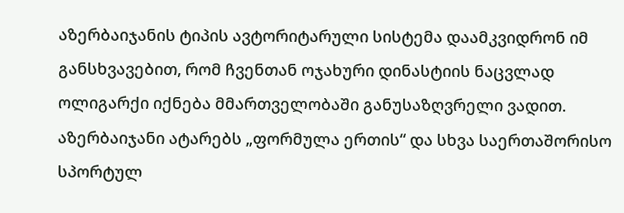აზერბაიჯანის ტიპის ავტორიტარული სისტემა დაამკვიდრონ იმ განსხვავებით, რომ ჩვენთან ოჯახური დინასტიის ნაცვლად ოლიგარქი იქნება მმართველობაში განუსაზღვრელი ვადით. აზერბაიჯანი ატარებს „ფორმულა ერთის“ და სხვა საერთაშორისო სპორტულ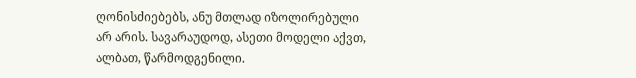ღონისძიებებს, ანუ მთლად იზოლირებული არ არის. სავარაუდოდ, ასეთი მოდელი აქვთ, ალბათ, წარმოდგენილი.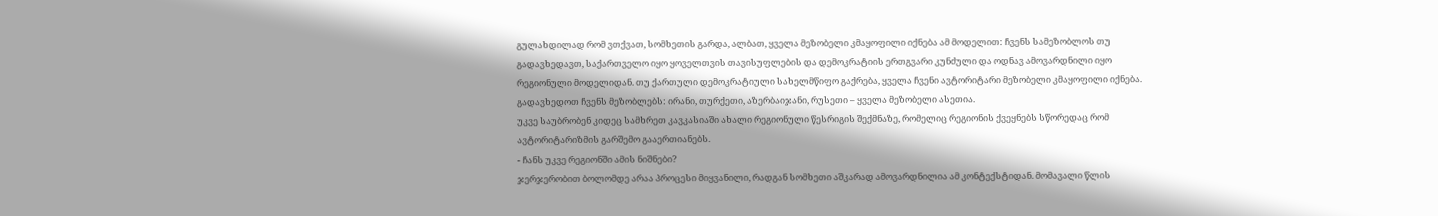გულახდილად რომ ვთქვათ, სომხეთის გარდა, ალბათ, ყველა მეზობელი კმაყოფილი იქნება ამ მოდელით: ჩვენს სამეზობლოს თუ გადავხედავთ, საქართველო იყო ყოველთვის თავისუფლების და დემოკრატიის ერთგვარი კუნძული და ოდნავ ამოვარდნილი იყო რეგიონული მოდელიდან. თუ ქართული დემოკრატიული სახელმწიფო გაქრება, ყველა ჩვენი ავტორიტარი მეზობელი კმაყოფილი იქნება. გადავხედოთ ჩვენს მეზობლებს: ირანი, თურქეთი, აზერბაიჯანი, რუსეთი – ყველა მეზობელი ასეთია.
უკვე საუბრობენ კიდეც სამხრეთ კავკასიაში ახალი რეგიონული წესრიგის შექმნაზე, რომელიც რეგიონის ქვეყნებს სწორედაც რომ ავტორიტარიზმის გარშემო გააერთიანებს.
- ჩანს უკვე რეგიონში ამის ნიშნები?
ჯერჯერობით ბოლომდე არაა პროცესი მიყვანილი, რადგან სომხეთი აშკარად ამოვარდნილია ამ კონტექსტიდან. მომავალი წლის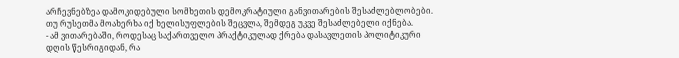არჩევნებზეა დამოკიდებული სომხეთის დემოკრატიული განვითარების შესაძლებლობები. თუ რუსეთმა მოახერხა იქ ხელისუფლების შეცვლა, შემდეგ უკვე შესაძლებელი იქნება.
- ამ ვითარებაში, როდესაც საქართველო პრაქტიკულად ქრება დასავლეთის პოლიტიკური დღის წესრიგიდან, რა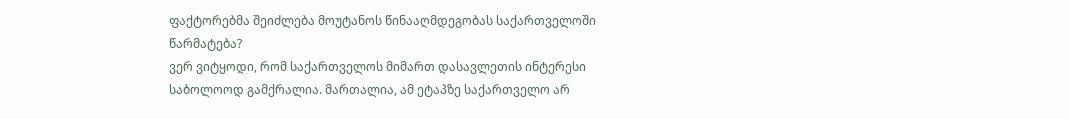ფაქტორებმა შეიძლება მოუტანოს წინააღმდეგობას საქართველოში წარმატება?
ვერ ვიტყოდი, რომ საქართველოს მიმართ დასავლეთის ინტერესი საბოლოოდ გამქრალია. მართალია, ამ ეტაპზე საქართველო არ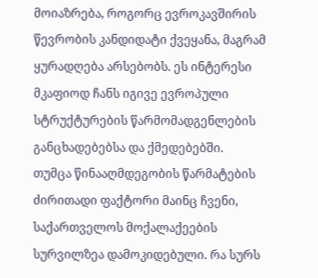მოიაზრება, როგორც ევროკავშირის წევრობის კანდიდატი ქვეყანა, მაგრამ ყურადღება არსებობს. ეს ინტერესი მკაფიოდ ჩანს იგივე ევროპული სტრუქტურების წარმომადგენლების განცხადებებსა და ქმედებებში.
თუმცა წინააღმდეგობის წარმატების ძირითადი ფაქტორი მაინც ჩვენი, საქართველოს მოქალაქეების სურვილზეა დამოკიდებული. რა სურს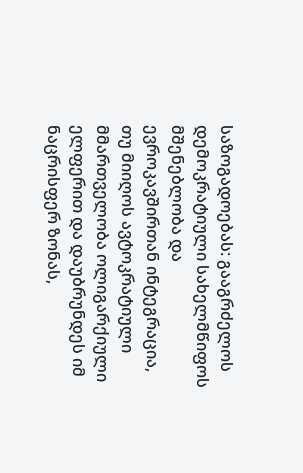საზოგადოებას: გააგრძელოს დემოკრატიული სახელმწიფოს მშენებლობა და ევროკავშირთან ინტეგრაცია, თუ მიიღოს ავტოკრატიული მმართველობა ოლიგარქიული ელფერით და დაუბრუნდეს იმ ნაცრისფერ ზონას,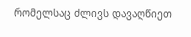რომელსაც ძლივს დავაღწიეთ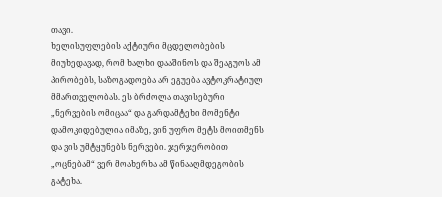თავი.
ხელისუფლების აქტიური მცდელობების მიუხედავად, რომ ხალხი დააშინოს და შეაგუოს ამ პირობებს, საზოგადოება არ ეგუება ავტოკრატიულ მმართველობას. ეს ბრძოლა თავისებური „ნერვების ომიცაა“ და გარდამტეხი მომენტი დამოკიდებულია იმაზე, ვინ უფრო მეტს მოითმენს და ვის უმტყუნებს ნერვები. ჯერჯერობით „ოცნებამ“ ვერ მოახერხა ამ წინააღმდეგობის გატეხა.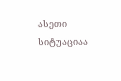ასეთი სიტუაციაა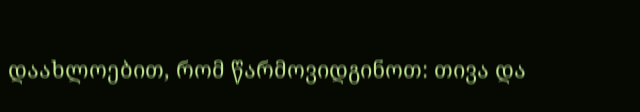დაახლოებით, რომ წარმოვიდგინოთ: თივა და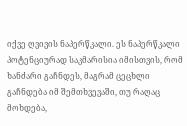იქვე ღვივის ნაპერწკალი. ეს ნაპერწკალი პოტენციურად საკმარისია იმისთვის, რომ ხანძარი გაჩნდეს, მაგრამ ცეცხლი გაჩნდება იმ შემთხვევაში, თუ რაღაც მოხდება,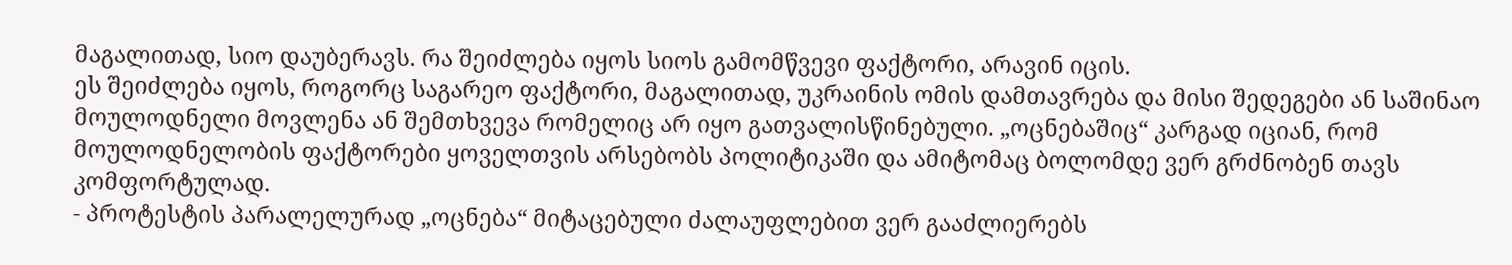მაგალითად, სიო დაუბერავს. რა შეიძლება იყოს სიოს გამომწვევი ფაქტორი, არავინ იცის.
ეს შეიძლება იყოს, როგორც საგარეო ფაქტორი, მაგალითად, უკრაინის ომის დამთავრება და მისი შედეგები ან საშინაო მოულოდნელი მოვლენა ან შემთხვევა რომელიც არ იყო გათვალისწინებული. „ოცნებაშიც“ კარგად იციან, რომ მოულოდნელობის ფაქტორები ყოველთვის არსებობს პოლიტიკაში და ამიტომაც ბოლომდე ვერ გრძნობენ თავს კომფორტულად.
- პროტესტის პარალელურად „ოცნება“ მიტაცებული ძალაუფლებით ვერ გააძლიერებს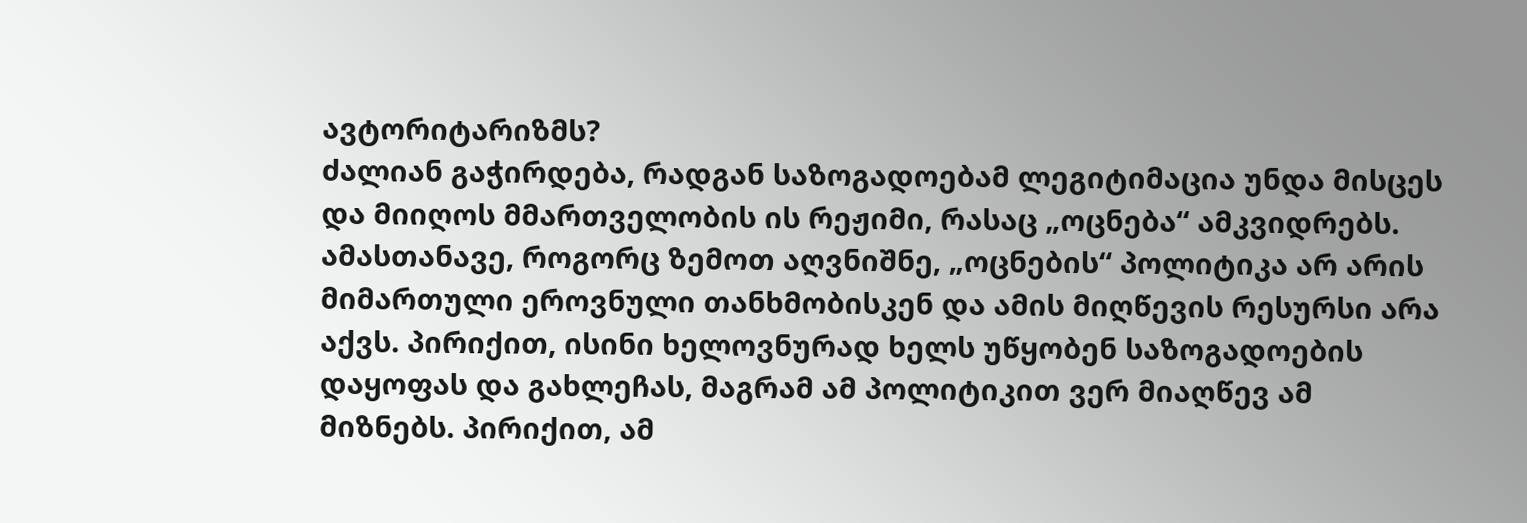ავტორიტარიზმს?
ძალიან გაჭირდება, რადგან საზოგადოებამ ლეგიტიმაცია უნდა მისცეს და მიიღოს მმართველობის ის რეჟიმი, რასაც „ოცნება“ ამკვიდრებს.
ამასთანავე, როგორც ზემოთ აღვნიშნე, „ოცნების“ პოლიტიკა არ არის მიმართული ეროვნული თანხმობისკენ და ამის მიღწევის რესურსი არა აქვს. პირიქით, ისინი ხელოვნურად ხელს უწყობენ საზოგადოების დაყოფას და გახლეჩას, მაგრამ ამ პოლიტიკით ვერ მიაღწევ ამ მიზნებს. პირიქით, ამ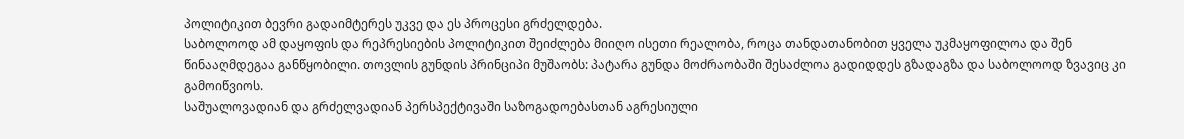პოლიტიკით ბევრი გადაიმტერეს უკვე და ეს პროცესი გრძელდება.
საბოლოოდ ამ დაყოფის და რეპრესიების პოლიტიკით შეიძლება მიიღო ისეთი რეალობა, როცა თანდათანობით ყველა უკმაყოფილოა და შენ წინააღმდეგაა განწყობილი. თოვლის გუნდის პრინციპი მუშაობს: პატარა გუნდა მოძრაობაში შესაძლოა გადიდდეს გზადაგზა და საბოლოოდ ზვავიც კი გამოიწვიოს.
საშუალოვადიან და გრძელვადიან პერსპექტივაში საზოგადოებასთან აგრესიული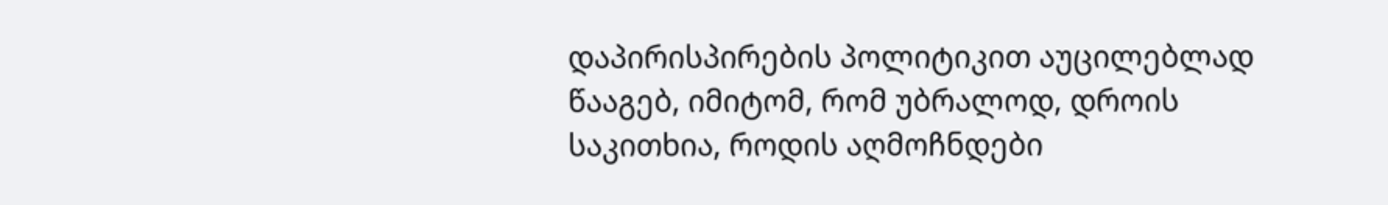დაპირისპირების პოლიტიკით აუცილებლად წააგებ, იმიტომ, რომ უბრალოდ, დროის საკითხია, როდის აღმოჩნდები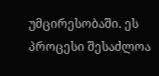უმცირესობაში. ეს პროცესი შესაძლოა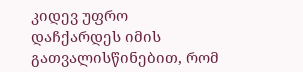კიდევ უფრო დაჩქარდეს იმის გათვალისწინებით, რომ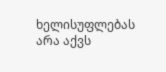ხელისუფლებას არა აქვს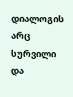დიალოგის არც სურვილი და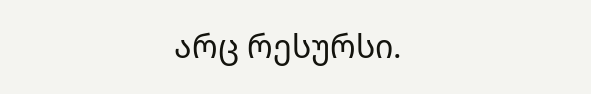არც რესურსი.